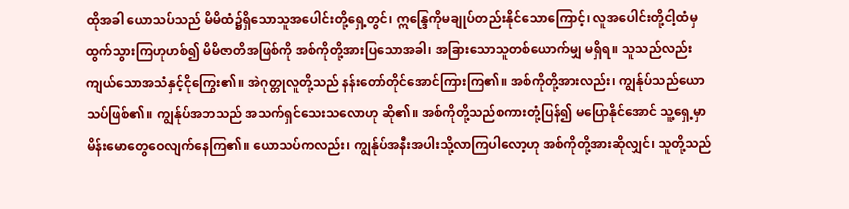ထိုအခါ ယောသပ်သည် မိမိထံ၌ရှိသောသူအပေါင်းတို့ရှေ့တွင်၊ ဣန္ဒြေကိုမချုပ်တည်းနိုင်သောကြောင့်၊ လူအပေါင်းတို့ငါ့ထံမှ ထွက်သွားကြဟုဟစ်၍ မိမိဇာတိအဖြစ်ကို အစ်ကိုတို့အားပြသောအခါ၊ အခြားသောသူတစ်ယောက်မျှ မရှိရ။ သူသည်လည်း ကျယ်သောအသံနှင့်ငိုကြွေး၏။ အဲဂုတ္တုလူတို့သည် နန်းတော်တိုင်အောင်ကြားကြ၏။ အစ်ကိုတို့အားလည်း၊ ကျွန်ုပ်သည်ယောသပ်ဖြစ်၏။ ကျွန်ုပ်အဘသည် အသက်ရှင်သေးသလောဟု ဆို၏။ အစ်ကိုတို့သည်စကားတုံ့ပြန်၍ မပြောနိုင်အောင် သူ့ရှေ့မှာ မိန်းမောတွေဝေလျက်နေကြ၏။ ယောသပ်ကလည်း၊ ကျွန်ုပ်အနီးအပါးသို့လာကြပါလော့ဟု အစ်ကိုတို့အားဆိုလျှင်၊ သူတို့သည်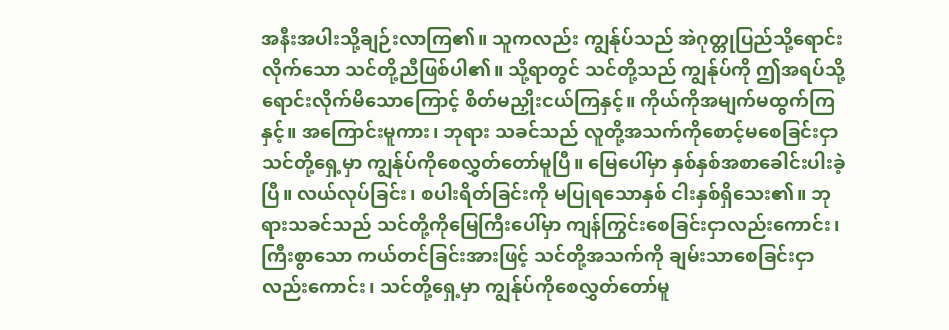အနီးအပါးသို့ချဉ်းလာကြ၏။ သူကလည်း ကျွန်ုပ်သည် အဲဂုတ္တုပြည်သို့ရောင်းလိုက်သော သင်တို့ညီဖြစ်ပါ၏။ သို့ရာတွင် သင်တို့သည် ကျွန်ုပ်ကို ဤအရပ်သို့ရောင်းလိုက်မိသောကြောင့် စိတ်မညှိုးငယ်ကြနှင့်။ ကိုယ်ကိုအမျက်မထွက်ကြနှင့်။ အကြောင်းမူကား၊ ဘုရား သခင်သည် လူတို့အသက်ကိုစောင့်မစေခြင်းငှာ သင်တို့ရှေ့မှာ ကျွန်ုပ်ကိုစေလွှတ်တော်မူပြီ။ မြေပေါ်မှာ နှစ်နှစ်အစာခေါင်းပါးခဲ့ပြီ။ လယ်လုပ်ခြင်း၊ စပါးရိတ်ခြင်းကို မပြုရသောနှစ် ငါးနှစ်ရှိသေး၏။ ဘုရားသခင်သည် သင်တို့ကိုမြေကြီးပေါ်မှာ ကျန်ကြွင်းစေခြင်းငှာလည်းကောင်း၊ ကြီးစွာသော ကယ်တင်ခြင်းအားဖြင့် သင်တို့အသက်ကို ချမ်းသာစေခြင်းငှာလည်းကောင်း၊ သင်တို့ရှေ့မှာ ကျွန်ုပ်ကိုစေလွှတ်တော်မူ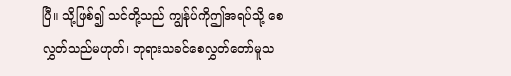ပြီ။ သို့ဖြစ်၍ သင်တို့သည် ကျွန်ုပ်ကိုဤအရပ်သို့ စေလွှတ်သည်မဟုတ်၊ ဘုရားသခင်စေလွှတ်တော်မူသ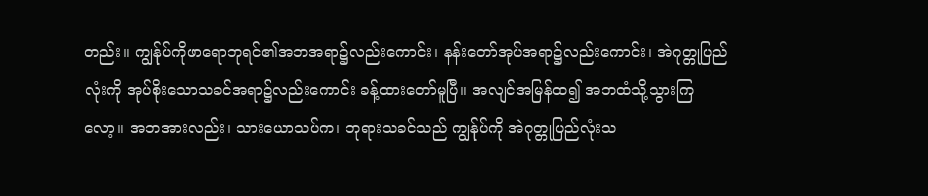တည်း။ ကျွန်ုပ်ကိုဖာရောဘုရင်၏အဘအရာ၌လည်းကောင်း၊ နန်းတော်အုပ်အရာ၌လည်းကောင်း၊ အဲဂုတ္တုပြည်လုံးကို အုပ်စိုးသောသခင်အရာ၌လည်းကောင်း ခန့်ထားတော်မူပြီ။ အလျင်အမြန်ထ၍ အဘထံသို့သွားကြလော့။ အဘအားလည်း၊ သားယောသပ်က၊ ဘုရားသခင်သည် ကျွန်ုပ်ကို အဲဂုတ္တုပြည်လုံးသ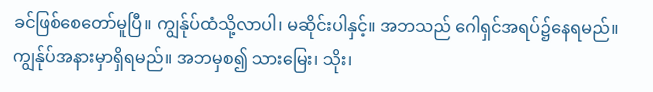ခင်ဖြစ်စေတော်မူပြီ။ ကျွန်ုပ်ထံသို့လာပါ၊ မဆိုင်းပါနှင့်။ အဘသည် ဂေါရှင်အရပ်၌နေရမည်။ ကျွန်ုပ်အနားမှာရှိရမည်။ အဘမှစ၍ သားမြေး၊ သိုး၊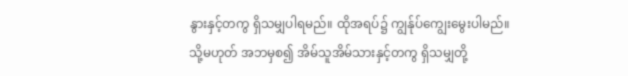နွားနှင့်တကွ ရှိသမျှပါရမည်။ ထိုအရပ်၌ ကျွန်ုပ်ကျွေးမွေးပါမည်။ သို့မဟုတ် အဘမှစ၍ အိမ်သူအိမ်သားနှင့်တကွ ရှိသမျှတို့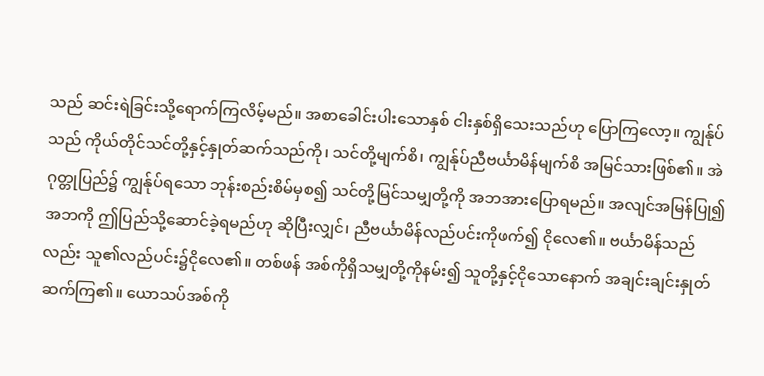သည် ဆင်းရဲခြင်းသို့ရောက်ကြလိမ့်မည်။ အစာခေါင်းပါးသောနှစ် ငါးနှစ်ရှိသေးသည်ဟု ပြောကြလော့။ ကျွန်ုပ်သည် ကိုယ်တိုင်သင်တို့နှင့်နှုတ်ဆက်သည်ကို၊ သင်တို့မျက်စိ၊ ကျွန်ုပ်ညီဗင်္ယာမိန်မျက်စိ အမြင်သားဖြစ်၏။ အဲဂုတ္တုပြည်၌ ကျွန်ုပ်ရသော ဘုန်းစည်းစိမ်မှစ၍ သင်တို့မြင်သမျှတို့ကို အဘအားပြောရမည်။ အလျင်အမြန်ပြု၍ အဘကို ဤပြည်သို့ဆောင်ခဲ့ရမည်ဟု ဆိုပြီးလျှင်၊ ညီဗင်္ယာမိန်လည်ပင်းကိုဖက်၍ ငိုလေ၏။ ဗင်္ယာမိန်သည်လည်း သူ၏လည်ပင်း၌ငိုလေ၏။ တစ်ဖန် အစ်ကိုရှိသမျှတို့ကိုနမ်း၍ သူတို့နှင့်ငိုသောနောက် အချင်းချင်းနှုတ်ဆက်ကြ၏။ ယောသပ်အစ်ကို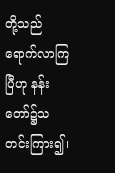တို့သည်ရောက်လာကြပြီဟု နန်းတော်၌သတင်းကြား၍၊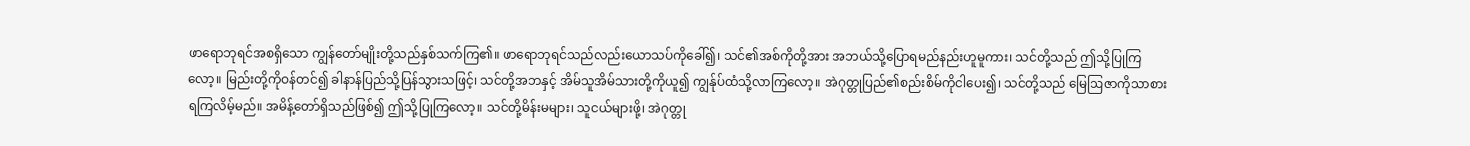ဖာရောဘုရင်အစရှိသော ကျွန်တော်မျိုးတို့သည်နှစ်သက်ကြ၏။ ဖာရောဘုရင်သည်လည်းယောသပ်ကိုခေါ်၍၊ သင်၏အစ်ကိုတို့အား အဘယ်သို့ပြောရမည်နည်းဟူမူကား၊ သင်တို့သည် ဤသို့ပြုကြလော့။ မြည်းတို့ကိုဝန်တင်၍ ခါနာန်ပြည်သို့ပြန်သွားသဖြင့်၊ သင်တို့အဘနှင့် အိမ်သူအိမ်သားတို့ကိုယူ၍ ကျွန်ုပ်ထံသို့လာကြလော့။ အဲဂုတ္တုပြည်၏စည်းစိမ်ကိုငါပေး၍၊ သင်တို့သည် မြေဩဇာကိုသာစားရကြလိမ့်မည်။ အမိန့်တော်ရှိသည်ဖြစ်၍ ဤသို့ပြုကြလော့။ သင်တို့မိန်းမများ၊ သူငယ်များဖို့၊ အဲဂုတ္တု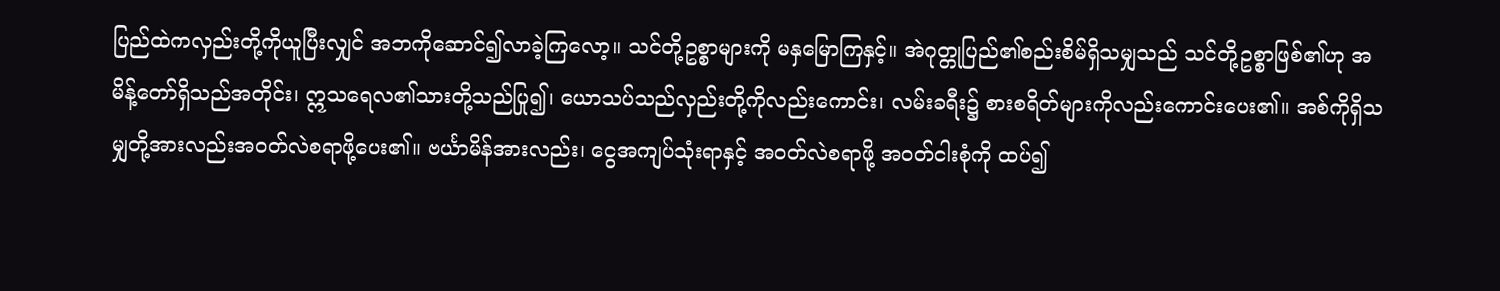ပြည်ထဲကလှည်းတို့ကိုယူပြီးလျှင် အဘကိုဆောင်၍လာခဲ့ကြလော့။ သင်တို့ဥစ္စာများကို မနှမြောကြနှင့်။ အဲဂုတ္တုပြည်၏စည်းစိမ်ရှိသမျှသည် သင်တို့ဥစ္စာဖြစ်၏ဟု အမိန့်တော်ရှိသည်အတိုင်း၊ ဣသရေလ၏သားတို့သည်ပြု၍၊ ယောသပ်သည်လှည်းတို့ကိုလည်းကောင်း၊ လမ်းခရီး၌ စားစရိတ်များကိုလည်းကောင်းပေး၏။ အစ်ကိုရှိသမျှတို့အားလည်းအဝတ်လဲစရာဖို့ပေး၏။ ဗင်္ယာမိန်အားလည်း၊ ငွေအကျပ်သုံးရာနှင့် အဝတ်လဲစရာဖို့ အဝတ်ငါးစုံကို ထပ်၍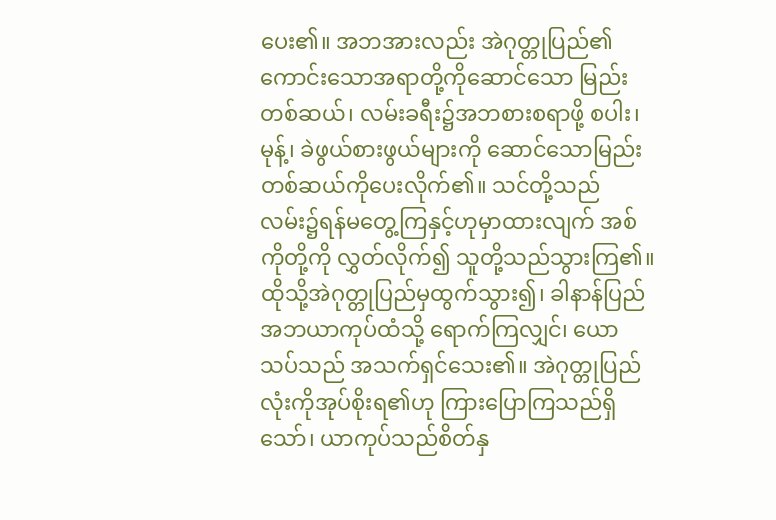ပေး၏။ အဘအားလည်း အဲဂုတ္တုပြည်၏ကောင်းသောအရာတို့ကိုဆောင်သော မြည်းတစ်ဆယ်၊ လမ်းခရီး၌အဘစားစရာဖို့ စပါး၊ မုန့်၊ ခဲဖွယ်စားဖွယ်များကို ဆောင်သောမြည်းတစ်ဆယ်ကိုပေးလိုက်၏။ သင်တို့သည် လမ်း၌ရန်မတွေ့ကြနှင့်ဟုမှာထားလျက် အစ်ကိုတို့ကို လွှတ်လိုက်၍ သူတို့သည်သွားကြ၏။ ထိုသို့အဲဂုတ္တုပြည်မှထွက်သွား၍၊ ခါနာန်ပြည် အဘယာကုပ်ထံသို့ ရောက်ကြလျှင်၊ ယောသပ်သည် အသက်ရှင်သေး၏။ အဲဂုတ္တုပြည်လုံးကိုအုပ်စိုးရ၏ဟု ကြားပြောကြသည်ရှိသော်၊ ယာကုပ်သည်စိတ်နှ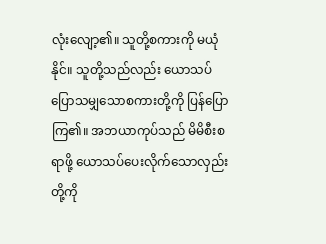လုံးလျော့၏။ သူတို့စကားကို မယုံနိုင်။ သူတို့သည်လည်း ယောသပ်ပြောသမျှသောစကားတို့ကို ပြန်ပြောကြ၏။ အဘယာကုပ်သည် မိမိစီးစရာဖို့ ယောသပ်ပေးလိုက်သောလှည်းတို့ကို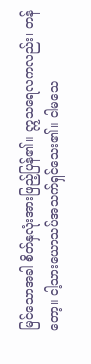မြင်သောအခါ စိတ်နှလုံးအားဖြည့်ပြန်၏။ ဣသရေလကလည်း၊ တန်တော့။ ငါ့သားယောသပ်အသက်ရှင်သေး၏။ ငါမသေ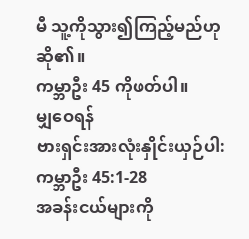မီ သူ့ကိုသွား၍ကြည့်မည်ဟုဆို၏။
ကမ္ဘာဦး 45 ကိုဖတ်ပါ။
မျှဝေရန်
ဗားရှင်းအားလုံးနှိုင်းယှဉ်ပါ: ကမ္ဘာဦး 45:1-28
အခန်းငယ်များကို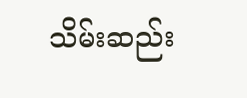သိမ်းဆည်း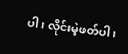ပါ၊ လိုင်းမဲ့ဖတ်ပါ၊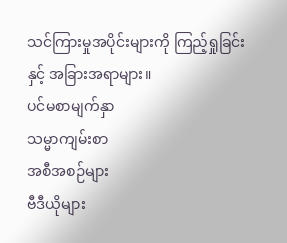သင်ကြားမှုအပိုင်းများကို ကြည့်ရှုခြင်းနှင့် အခြားအရာများ။
ပင်မစာမျက်နှာ
သမ္မာကျမ်းစာ
အစီအစဉ်များ
ဗီဒီယိုများ